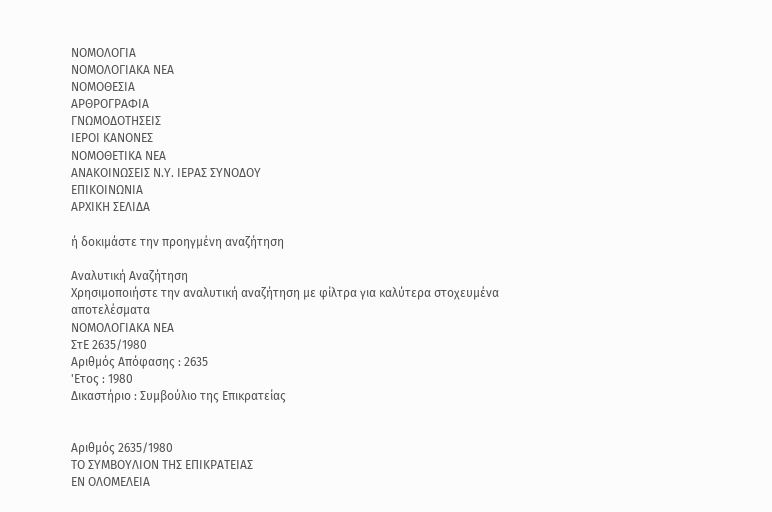ΝΟΜΟΛΟΓΙΑ
ΝΟΜΟΛΟΓΙΑΚΑ ΝΕΑ
ΝΟΜΟΘΕΣΙΑ
ΑΡΘΡΟΓΡΑΦΙΑ
ΓΝΩΜΟΔΟΤΗΣΕΙΣ
ΙΕΡΟΙ ΚΑΝΟΝΕΣ
ΝΟΜΟΘΕΤΙΚΑ ΝΕΑ
ΑΝΑΚΟΙΝΩΣΕΙΣ Ν.Υ. ΙΕΡΑΣ ΣΥΝΟΔΟΥ
ΕΠΙΚΟΙΝΩΝΙΑ
ΑΡΧΙΚΗ ΣΕΛΙΔΑ

ή δοκιμάστε την προηγμένη αναζήτηση

Αναλυτική Αναζήτηση
Χρησιμοποιήστε την αναλυτική αναζήτηση με φίλτρα για καλύτερα στοχευμένα αποτελέσματα
ΝΟΜΟΛΟΓΙΑΚΑ ΝΕΑ
ΣτΕ 2635/1980
Αριθμός Απόφασης : 2635
'Ετος : 1980
Δικαστήριο : Συμβούλιο της Επικρατείας


Αριθμός 2635/1980
ΤΟ ΣΥΜΒΟΥΛΙΟΝ ΤΗΣ ΕΠΙΚΡΑΤΕΙΑΣ
ΕΝ ΟΛΟΜΕΛΕΙΑ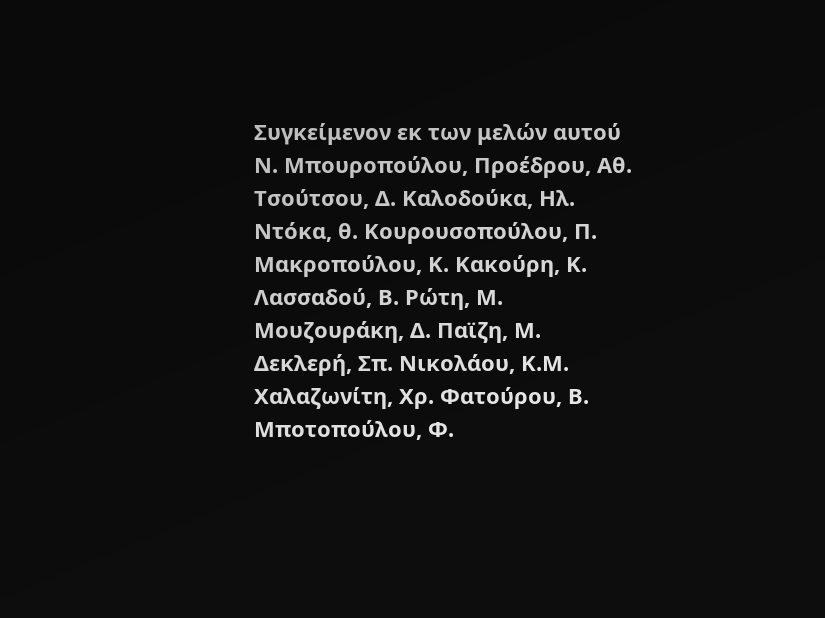Συγκείμενον εκ των μελών αυτού Ν. Μπουροπούλου, Προέδρου, Αθ. Τσούτσου, Δ. Καλοδούκα, Ηλ. Ντόκα, θ. Κουρουσοπούλου, Π. Μακροπούλου, Κ. Κακούρη, Κ. Λασσαδού, Β. Ρώτη, Μ. Μουζουράκη, Δ. Παϊζη, Μ. Δεκλερή, Σπ. Νικολάου, Κ.Μ. Χαλαζωνίτη, Χρ. Φατούρου, Β. Μποτοπούλου, Φ.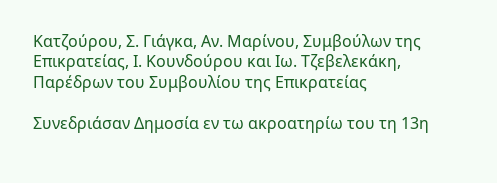Κατζούρου, Σ. Γιάγκα, Αν. Μαρίνου, Συμβούλων της Επικρατείας, Ι. Κουνδούρου και Ιω. Τζεβελεκάκη, Παρέδρων του Συμβουλίου της Επικρατείας

Συνεδριάσαν Δημοσία εν τω ακροατηρίω του τη 13η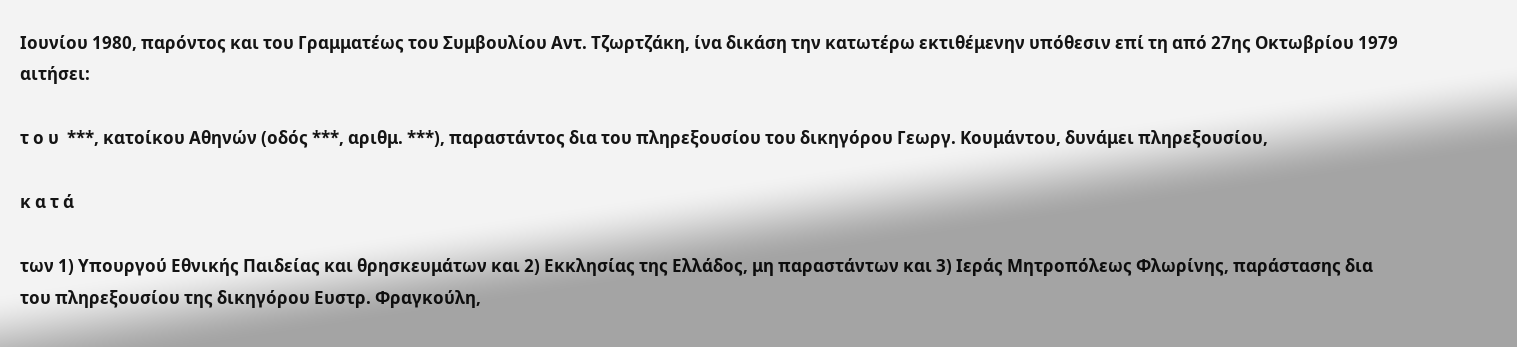Ιουνίου 1980, παρόντος και του Γραμματέως του Συμβουλίου Αντ. Τζωρτζάκη, ίνα δικάση την κατωτέρω εκτιθέμενην υπόθεσιν επί τη από 27ης Οκτωβρίου 1979 αιτήσει:

τ ο υ  ***, κατοίκου Αθηνών (οδός ***, αριθμ. ***), παραστάντος δια του πληρεξουσίου του δικηγόρου Γεωργ. Κουμάντου, δυνάμει πληρεξουσίου,

κ α τ ά

των 1) Υπουργού Εθνικής Παιδείας και θρησκευμάτων και 2) Εκκλησίας της Ελλάδος, μη παραστάντων και 3) Ιεράς Μητροπόλεως Φλωρίνης, παράστασης δια του πληρεξουσίου της δικηγόρου Ευστρ. Φραγκούλη,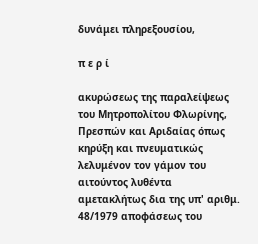δυνάμει πληρεξουσίου,

π ε ρ ί

ακυρώσεως της παραλείψεως του Μητροπολίτου Φλωρίνης, Πρεσπών και Αριδαίας όπως κηρύξη και πνευματικώς λελυμένον τον γάμον του αιτούντος λυθέντα αμετακλήτως δια της υπ' αριθμ. 48/1979 αποφάσεως του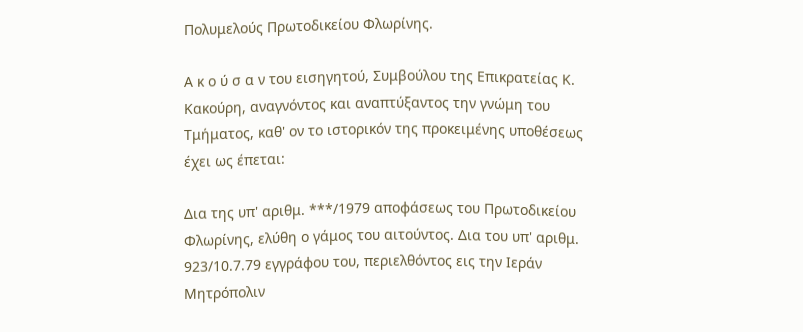Πολυμελούς Πρωτοδικείου Φλωρίνης.

Α κ ο ύ σ α ν του εισηγητού, Συμβούλου της Επικρατείας Κ. Κακούρη, αναγνόντος και αναπτύξαντος την γνώμη του Τμήματος, καθ' ον το ιστορικόν της προκειμένης υποθέσεως έχει ως έπεται:

Δια της υπ' αριθμ. ***/1979 αποφάσεως του Πρωτοδικείου Φλωρίνης, ελύθη ο γάμος του αιτούντος. Δια του υπ' αριθμ. 923/10.7.79 εγγράφου του, περιελθόντος εις την Ιεράν Μητρόπολιν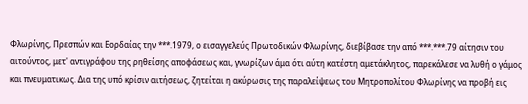Φλωρίνης, Πρεσπών και Εορδαίας την ***.1979, ο εισαγγελεύς Πρωτοδικών Φλωρίνης, διεβίβασε την από ***.***.79 αίτησιν του αιτούντος, μετ' αντιγράφου της ρηθείσης αποφάσεως και, γνωρίζων άμα ότι αύτη κατέστη αμετάκλητος, παρεκάλεσε να λυθή ο γάμος και πνευματικως. Δια της υπό κρίσιν αιτήσεως, ζητείται η ακύρωσις της παραλείψεως του Μητροπολίτου Φλωρίνης να προβή εις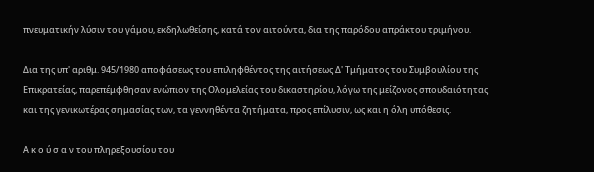πνευματικήν λύσιν του γάμου, εκδηλωθείσης, κατά τον αιτούντα, δια της παρόδου απράκτου τριμήνου.

Δια της υπ' αριθμ. 945/1980 αποφάσεως του επιληφθέντος της αιτήσεως Δ' Τμήματος του Συμβουλίου της Επικρατείας, παρεπέμφθησαν ενώπιον της Ολομελείας του δικαστηρίου, λόγω της μείζονος σπουδαιότητας και της γενικωτέρας σημασίας των, τα γεννηθέντα ζητήματα, προς επίλυσιν, ως και η όλη υπόθεσις.

Α κ ο ύ σ α ν του πληρεξουσίου του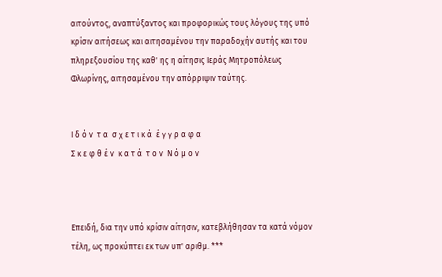αιτούντος, αναπτύξαντος και προφορικώς τους λόγους της υπό κρίσιν αιτήσεως και αιτησαμένου την παραδοχήν αυτής και του πληρεξουσίου της καθ' ης η αίτησις Ιεράς Μητροπόλεως Φλωρίνης, αιτησαμένου την απόρριψιν ταύτης.


Ι δ ό ν  τ α  σ χ ε τ ι κ ά  έ γ γ ρ α φ α
Σ κ ε φ θ έ ν  κ α τ ά  τ ο ν  Ν ό μ ο ν



Επειδή, δια την υπό κρίσιν αίτησιν, κατεβλήθησαν τα κατά νόμον τέλη, ως προκύπτει εκ των υπ' αριθμ. ***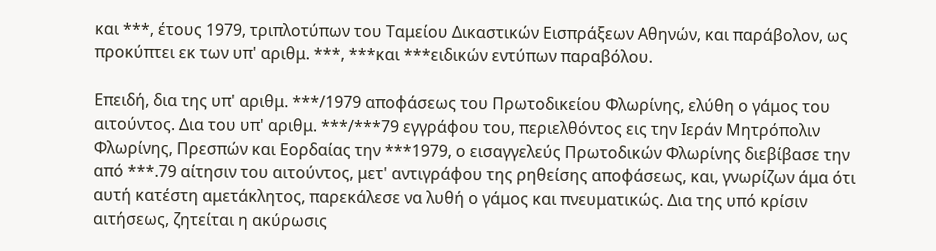και ***, έτους 1979, τριπλοτύπων του Ταμείου Δικαστικών Εισπράξεων Αθηνών, και παράβολον, ως προκύπτει εκ των υπ' αριθμ. ***, ***και ***ειδικών εντύπων παραβόλου.

Επειδή, δια της υπ' αριθμ. ***/1979 αποφάσεως του Πρωτοδικείου Φλωρίνης, ελύθη ο γάμος του αιτούντος. Δια του υπ' αριθμ. ***/***79 εγγράφου του, περιελθόντος εις την Ιεράν Μητρόπολιν Φλωρίνης, Πρεσπών και Εορδαίας την ***1979, ο εισαγγελεύς Πρωτοδικών Φλωρίνης διεβίβασε την από ***.79 αίτησιν του αιτούντος, μετ' αντιγράφου της ρηθείσης αποφάσεως, και, γνωρίζων άμα ότι αυτή κατέστη αμετάκλητος, παρεκάλεσε να λυθή ο γάμος και πνευματικώς. Δια της υπό κρίσιν αιτήσεως, ζητείται η ακύρωσις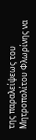της παραλείψεως του Μητροπολίτου Φλωρίνης να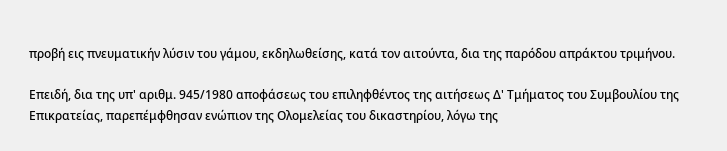προβή εις πνευματικήν λύσιν του γάμου, εκδηλωθείσης, κατά τον αιτούντα, δια της παρόδου απράκτου τριμήνου.

Επειδή, δια της υπ' αριθμ. 945/1980 αποφάσεως του επιληφθέντος της αιτήσεως Δ' Τμήματος του Συμβουλίου της Επικρατείας, παρεπέμφθησαν ενώπιον της Ολομελείας του δικαστηρίου, λόγω της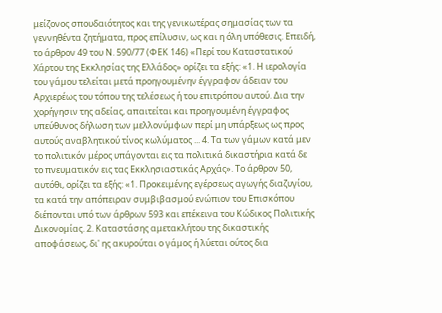μείζονος σπουδαιότητος και της γενικωτέρας σημασίας των τα γεννηθέντα ζητήματα, προς επίλυσιν, ως και η όλη υπόθεσις. Επειδή, το άρθρον 49 του Ν. 590/77 (ΦΕΚ 146) «Περί του Καταστατικού Χάρτου της Εκκλησίας της Ελλάδος» ορίζει τα εξής: «1. Η ιερολογία του γάμου τελείται μετά προηγουμένην έγγραφον άδειαν του Αρχιερέως του τόπου της τελέσεως ή του επιτρόπου αυτού. Δια την χορήγησιν της αδείας, απαιτείται και προηγουμένη έγγραφος υπεύθυνος δήλωση των μελλονύμφων περί μη υπάρξεως ως προς αυτούς αναβλητικού τίνος κωλύματος ... 4. Τα των γάμων κατά μεν το πολιτικόν μέρος υπάγονται εις τα πολιτικά δικαστήρια κατά δε το πνευματικόν εις τας Εκκλησιαστικάς Αρχάς». Το άρθρον 50, αυτόθι, ορίζει τα εξής: «1. Προκειμένης εγέρσεως αγωγής διαζυγίου, τα κατά την απόπειραν συμβιβασμού ενώπιον του Επισκόπου διέπονται υπό των άρθρων 593 και επέκεινα του Κώδικος Πολιτικής Δικονομίας. 2. Καταστάσης αμετακλήτου της δικαστικής αποφάσεως, δι' ης ακυρούται ο γάμος ή λύεται ούτος δια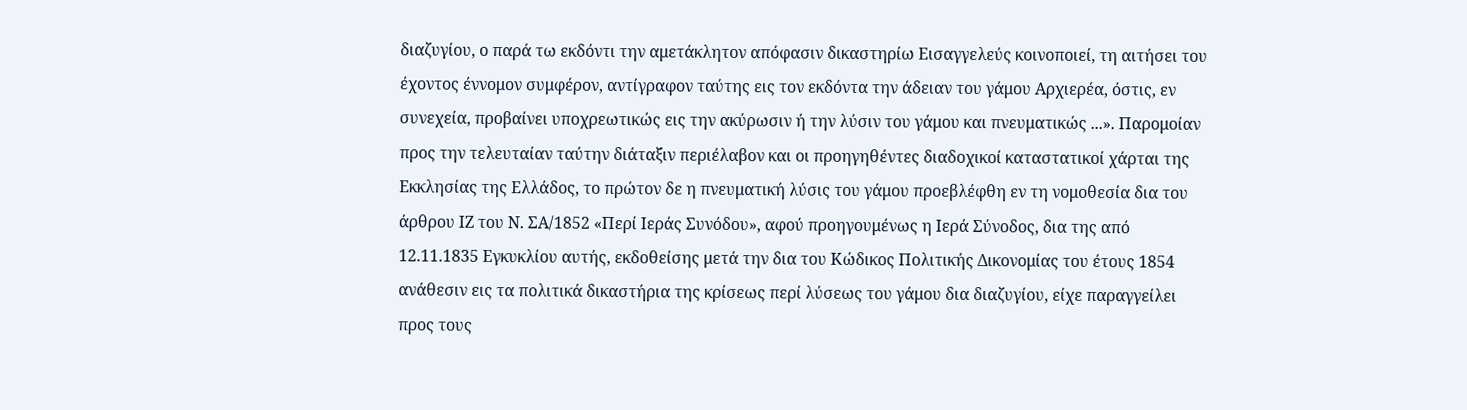διαζυγίου, ο παρά τω εκδόντι την αμετάκλητον απόφασιν δικαστηρίω Εισαγγελεύς κοινοποιεί, τη αιτήσει του έχοντος έννομον συμφέρον, αντίγραφον ταύτης εις τον εκδόντα την άδειαν του γάμου Αρχιερέα, όστις, εν συνεχεία, προβαίνει υποχρεωτικώς εις την ακύρωσιν ή την λύσιν του γάμου και πνευματικώς ...». Παρομοίαν προς την τελευταίαν ταύτην διάταξιν περιέλαβον και οι προηγηθέντες διαδοχικοί καταστατικοί χάρται της Εκκλησίας της Ελλάδος, το πρώτον δε η πνευματική λύσις του γάμου προεβλέφθη εν τη νομοθεσία δια του άρθρου ΙΖ του Ν. ΣΑ/1852 «Περί Ιεράς Συνόδου», αφού προηγουμένως η Ιερά Σύνοδος, δια της από 12.11.1835 Εγκυκλίου αυτής, εκδοθείσης μετά την δια του Κώδικος Πολιτικής Δικονομίας του έτους 1854 ανάθεσιν εις τα πολιτικά δικαστήρια της κρίσεως περί λύσεως του γάμου δια διαζυγίου, είχε παραγγείλει προς τους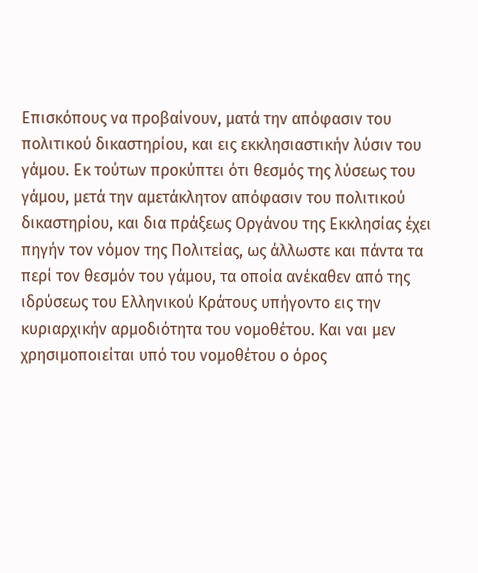Επισκόπους να προβαίνουν, ματά την απόφασιν του πολιτικού δικαστηρίου, και εις εκκλησιαστικήν λύσιν του γάμου. Εκ τούτων προκύπτει ότι θεσμός της λύσεως του γάμου, μετά την αμετάκλητον απόφασιν του πολιτικού δικαστηρίου, και δια πράξεως Οργάνου της Εκκλησίας έχει πηγήν τον νόμον της Πολιτείας, ως άλλωστε και πάντα τα περί τον θεσμόν του γάμου, τα οποία ανέκαθεν από της ιδρύσεως του Ελληνικού Κράτους υπήγοντο εις την κυριαρχικήν αρμοδιότητα του νομοθέτου. Και ναι μεν χρησιμοποιείται υπό του νομοθέτου ο όρος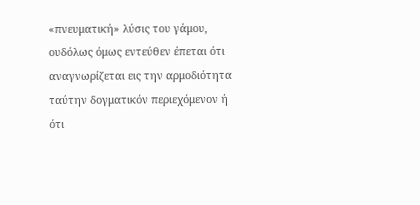«πνευματική» λύσις του γάμου, ουδόλως όμως εντεύθεν έπεται ότι αναγνωρίζεται εις την αρμοδιότητα ταύτην δογματικόν περιεχόμενον ή ότι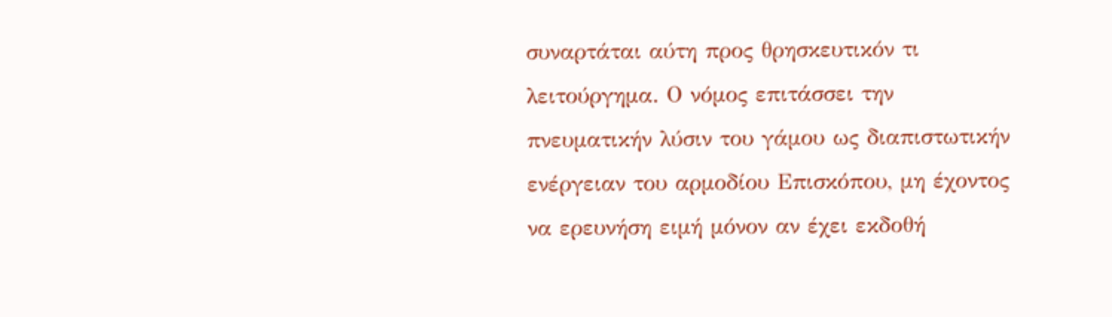συναρτάται αύτη προς θρησκευτικόν τι λειτούργημα. Ο νόμος επιτάσσει την πνευματικήν λύσιν του γάμου ως διαπιστωτικήν ενέργειαν του αρμοδίου Επισκόπου, μη έχοντος να ερευνήση ειμή μόνον αν έχει εκδοθή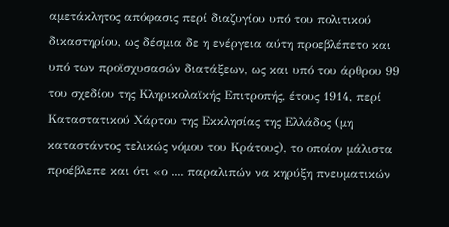αμετάκλητος απόφασις περί διαζυγίου υπό του πολιτικού δικαστηρίου, ως δέσμια δε η ενέργεια αύτη προεβλέπετο και υπό των προϊσχυσασών διατάξεων, ως και υπό του άρθρου 99 του σχεδίου της Κληρικολαϊκής Επιτροπής, έτους 1914, περί Καταστατικού Χάρτου της Εκκλησίας της Ελλάδος (μη καταστάντος τελικώς νόμου του Κράτους), το οποίον μάλιστα προέβλεπε και ότι «ο .... παραλιπών να κηρύξη πνευματικών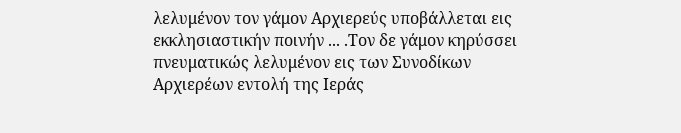λελυμένον τον γάμον Αρχιερεύς υποβάλλεται εις εκκλησιαστικήν ποινήν ... .Τον δε γάμον κηρύσσει πνευματικώς λελυμένον εις των Συνοδίκων Αρχιερέων εντολή της Ιεράς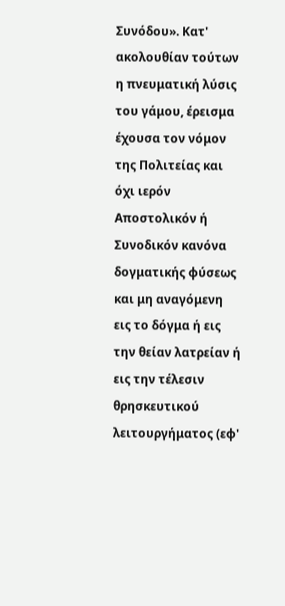Συνόδου». Κατ' ακολουθίαν τούτων η πνευματική λύσις του γάμου, έρεισμα έχουσα τον νόμον της Πολιτείας και όχι ιερόν Αποστολικόν ή Συνοδικόν κανόνα δογματικής φύσεως και μη αναγόμενη εις το δόγμα ή εις την θείαν λατρείαν ή εις την τέλεσιν θρησκευτικού λειτουργήματος (εφ'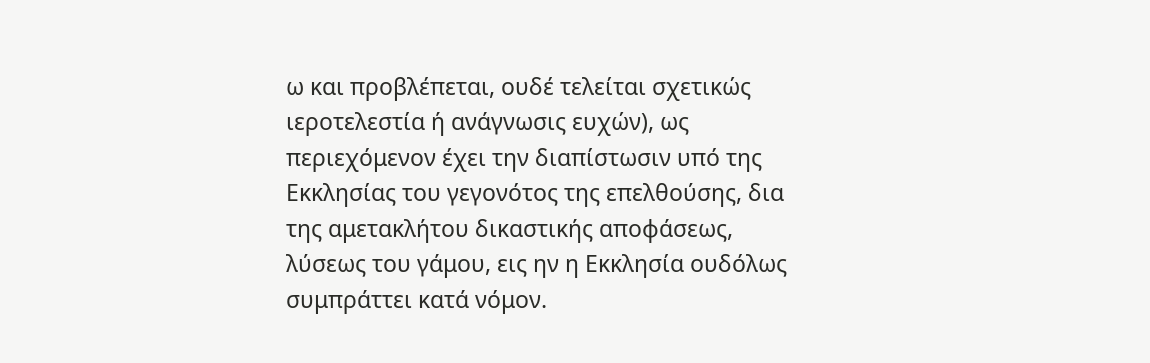ω και προβλέπεται, ουδέ τελείται σχετικώς ιεροτελεστία ή ανάγνωσις ευχών), ως περιεχόμενον έχει την διαπίστωσιν υπό της Εκκλησίας του γεγονότος της επελθούσης, δια της αμετακλήτου δικαστικής αποφάσεως, λύσεως του γάμου, εις ην η Εκκλησία ουδόλως συμπράττει κατά νόμον.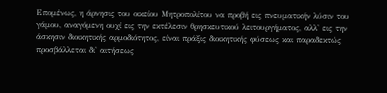Επομένως, η άρνησις του οικείου Μητροπολίτου να προβή εις πνευματικήν λύσιν του γάμου, αναγόμενη ουχί εις την εκτέλεσιν θρησκευτικού λειτουργήματος, αλλ' εις την άσκησιν διοικητικής αρμοδιότητος, είναι πράξις διοικητικής φύσεως και παραδεκτώς προσβάλλεται δι' αιτήσεως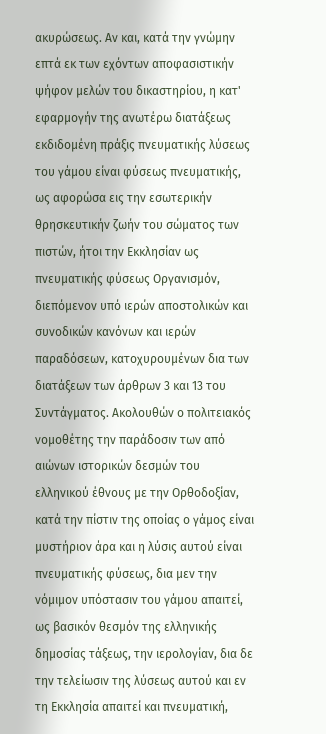ακυρώσεως. Αν και, κατά την γνώμην επτά εκ των εχόντων αποφασιστικήν ψήφον μελών του δικαστηρίου, η κατ' εφαρμογήν της ανωτέρω διατάξεως εκδιδομένη πράξις πνευματικής λύσεως του γάμου είναι φύσεως πνευματικής, ως αφορώσα εις την εσωτερικήν θρησκευτικήν ζωήν του σώματος των πιστών, ήτοι την Εκκλησίαν ως πνευματικής φύσεως Οργανισμόν, διεπόμενον υπό ιερών αποστολικών και συνοδικών κανόνων και ιερών παραδόσεων, κατοχυρουμένων δια των διατάξεων των άρθρων 3 και 13 του Συντάγματος. Ακολουθών ο πολιτειακός νομοθέτης την παράδοσιν των από αιώνων ιστορικών δεσμών του ελληνικού έθνους με την Ορθοδοξίαν, κατά την πίστιν της οποίας ο γάμος είναι μυστήριον άρα και η λύσις αυτού είναι πνευματικής φύσεως, δια μεν την νόμιμον υπόστασιν του γάμου απαιτεί, ως βασικόν θεσμόν της ελληνικής δημοσίας τάξεως, την ιερολογίαν, δια δε την τελείωσιν της λύσεως αυτού και εν τη Εκκλησία απαιτεί και πνευματική,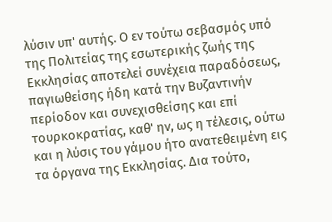λύσιν υπ' αυτής. Ο εν τούτω σεβασμός υπό της Πολιτείας της εσωτερικής ζωής της Εκκλησίας αποτελεί συνέχεια παραδόσεως, παγιωθείσης ήδη κατά την Βυζαντινήν περίοδον και συνεχισθείσης και επί τουρκοκρατίας, καθ' ην, ως η τέλεσις, ούτω και η λύσις του γάμου ήτο ανατεθειμένη εις τα όργανα της Εκκλησίας. Δια τούτο,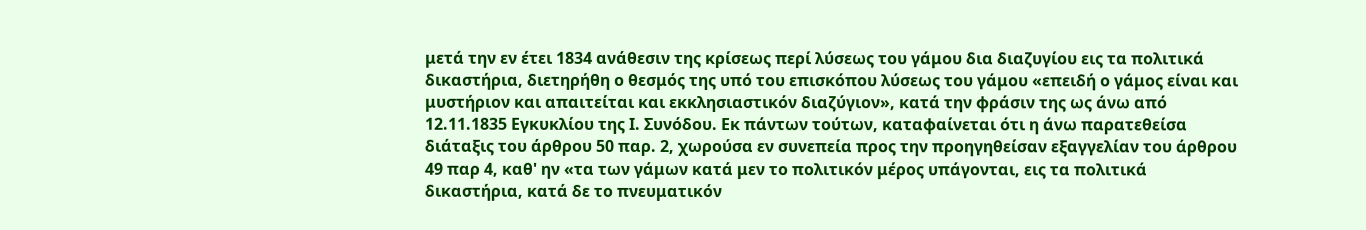μετά την εν έτει 1834 ανάθεσιν της κρίσεως περί λύσεως του γάμου δια διαζυγίου εις τα πολιτικά δικαστήρια, διετηρήθη ο θεσμός της υπό του επισκόπου λύσεως του γάμου «επειδή ο γάμος είναι και μυστήριον και απαιτείται και εκκλησιαστικόν διαζύγιον», κατά την φράσιν της ως άνω από 12.11.1835 Εγκυκλίου της Ι. Συνόδου. Εκ πάντων τούτων, καταφαίνεται ότι η άνω παρατεθείσα διάταξις του άρθρου 50 παρ. 2, χωρούσα εν συνεπεία προς την προηγηθείσαν εξαγγελίαν του άρθρου 49 παρ 4, καθ' ην «τα των γάμων κατά μεν το πολιτικόν μέρος υπάγονται, εις τα πολιτικά δικαστήρια, κατά δε το πνευματικόν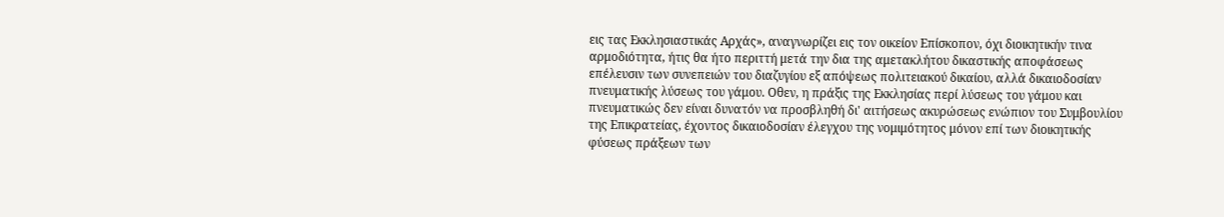εις τας Εκκλησιαστικάς Αρχάς», αναγνωρίζει εις τον οικείον Επίσκοπον, όχι διοικητικήν τινα αρμοδιότητα, ήτις θα ήτο περιττή μετά την δια της αμετακλήτου δικαστικής αποφάσεως επέλευσιν των συνεπειών του διαζυγίου εξ απόψεως πολιτειακού δικαίου, αλλά δικαιοδοσίαν πνευματικής λύσεως του γάμου. Οθεν, η πράξις της Εκκλησίας περί λύσεως του γάμου και πνευματικώς δεν είναι δυνατόν να προσβληθή δι' αιτήσεως ακυρώσεως ενώπιον του Συμβουλίου της Επικρατείας, έχοντος δικαιοδοσίαν έλεγχου της νομιμότητος μόνον επί των διοικητικής φύσεως πράξεων των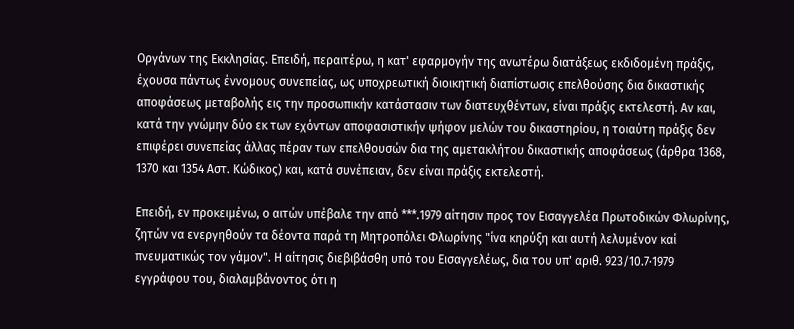Οργάνων της Εκκλησίας. Επειδή, περαιτέρω, η κατ' εφαρμογήν της ανωτέρω διατάξεως εκδιδομένη πράξις, έχουσα πάντως έννομους συνεπείας, ως υποχρεωτική διοικητική διαπίστωσις επελθούσης δια δικαστικής αποφάσεως μεταβολής εις την προσωπικήν κατάστασιν των διατευχθέντων, είναι πράξις εκτελεστή. Αν και, κατά την γνώμην δύο εκ των εχόντων αποφασιστικήν ψήφον μελών του δικαστηρίου, η τοιαύτη πράξις δεν επιφέρει συνεπείας άλλας πέραν των επελθουσών δια της αμετακλήτου δικαστικής αποφάσεως (άρθρα 1368, 1370 και 1354 Αστ. Κώδικος) και, κατά συνέπειαν, δεν είναι πράξις εκτελεστή.

Επειδή, εν προκειμένω, ο αιτών υπέβαλε την από ***.1979 αίτησιν προς τον Εισαγγελέα Πρωτοδικών Φλωρίνης, ζητών να ενεργηθούν τα δέοντα παρά τη Μητροπόλει Φλωρίνης "ίνα κηρύξη και αυτή λελυμένον καί πνευματικώς τον γάμον". Η αίτησις διεβιβάσθη υπό του Εισαγγελέως, δια του υπ' αριθ. 923/10.7·1979 εγγράφου του, διαλαμβάνοντος ότι η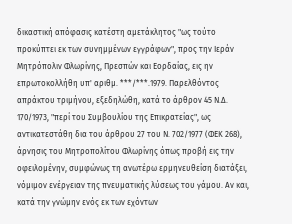δικαστική απόφασις κατέστη αμετάκλητος "ως τούτο προκύπτει εκ των συνημμένων εγγράφων", προς την Ιεράν Μητρόπολιν Φλωρίνης, Πρεσπών και Εορδαίας, εις ην επρωτοκολλήθη υπ' αριθμ. ***/***.1979. Παρελθόντος απράκτου τριμήνου, εξεδηλώθη, κατά το άρθρον 45 Ν.Δ. 170/1973, "περί του Συμβουλίου της Επικρατείας", ως αντικατεστάθη δια του άρθρου 27 του Ν. 702/1977 (ΦΕΚ 268), άρνησις του Μητροπολίτου Φλωρίνης όπως προβή εις την οφειλομένην, συμφώνως τη ανωτέρω ερμηνευθείση διατάξει, νόμιμον ενέργειαν της πνευματικής λύσεως του γάμου. Αν και, κατά την γνώμην ενός εκ των εχόντων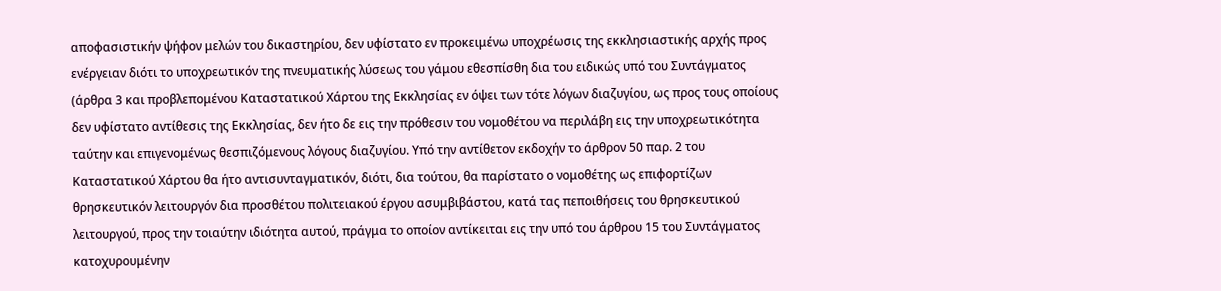αποφασιστικήν ψήφον μελών του δικαστηρίου, δεν υφίστατο εν προκειμένω υποχρέωσις της εκκλησιαστικής αρχής προς ενέργειαν διότι το υποχρεωτικόν της πνευματικής λύσεως του γάμου εθεσπίσθη δια του ειδικώς υπό του Συντάγματος (άρθρα 3 και προβλεπομένου Καταστατικού Χάρτου της Εκκλησίας εν όψει των τότε λόγων διαζυγίου, ως προς τους οποίους δεν υφίστατο αντίθεσις της Εκκλησίας, δεν ήτο δε εις την πρόθεσιν του νομοθέτου να περιλάβη εις την υποχρεωτικότητα ταύτην και επιγενομένως θεσπιζόμενους λόγους διαζυγίου. Υπό την αντίθετον εκδοχήν το άρθρον 50 παρ. 2 του Καταστατικού Χάρτου θα ήτο αντισυνταγματικόν, διότι, δια τούτου, θα παρίστατο ο νομοθέτης ως επιφορτίζων θρησκευτικόν λειτουργόν δια προσθέτου πολιτειακού έργου ασυμβιβάστου, κατά τας πεποιθήσεις του θρησκευτικού λειτουργού, προς την τοιαύτην ιδιότητα αυτού, πράγμα το οποίον αντίκειται εις την υπό του άρθρου 15 του Συντάγματος κατοχυρουμένην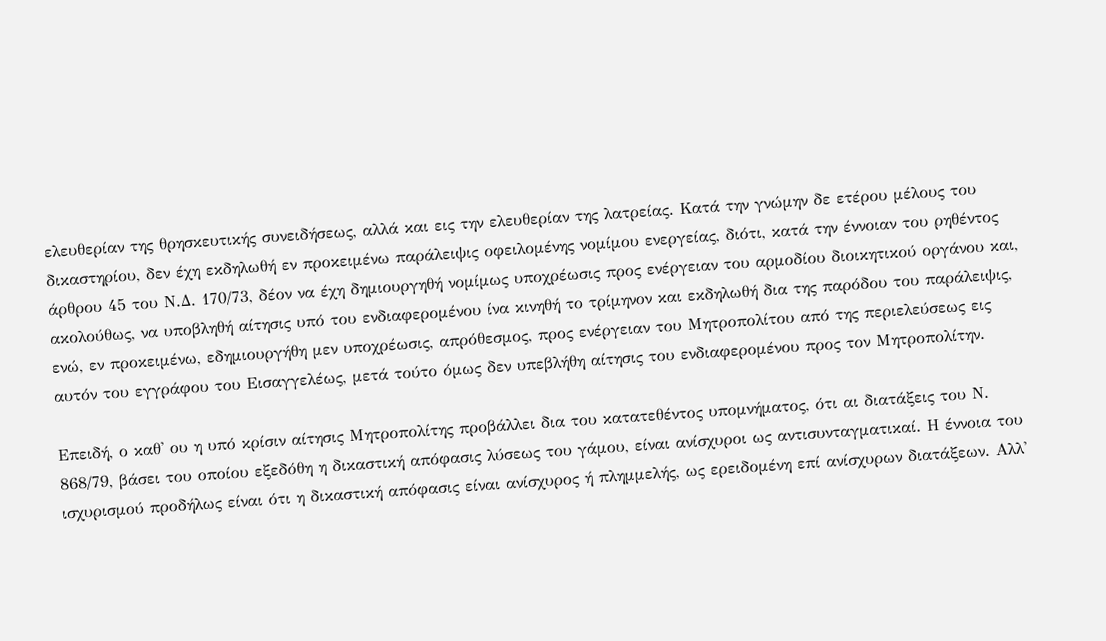ελευθερίαν της θρησκευτικής συνειδήσεως, αλλά και εις την ελευθερίαν της λατρείας. Κατά την γνώμην δε ετέρου μέλους του δικαστηρίου, δεν έχη εκδηλωθή εν προκειμένω παράλειψις οφειλομένης νομίμου ενεργείας, διότι, κατά την έννοιαν του ρηθέντος άρθρου 45 του Ν.Δ. 170/73, δέον να έχη δημιουργηθή νομίμως υποχρέωσις προς ενέργειαν του αρμοδίου διοικητικού οργάνου και, ακολούθως, να υποβληθή αίτησις υπό του ενδιαφερομένου ίνα κινηθή το τρίμηνον και εκδηλωθή δια της παρόδου του παράλειψις, ενώ, εν προκειμένω, εδημιουργήθη μεν υποχρέωσις, απρόθεσμος, προς ενέργειαν του Μητροπολίτου από της περιελεύσεως εις αυτόν του εγγράφου του Εισαγγελέως, μετά τούτο όμως δεν υπεβλήθη αίτησις του ενδιαφερομένου προς τον Μητροπολίτην.

Επειδή, ο καθ' ου η υπό κρίσιν αίτησις Μητροπολίτης προβάλλει δια του κατατεθέντος υπομνήματος, ότι αι διατάξεις του Ν. 868/79, βάσει του οποίου εξεδόθη η δικαστική απόφασις λύσεως του γάμου, είναι ανίσχυροι ως αντισυνταγματικαί. Η έννοια του ισχυρισμού προδήλως είναι ότι η δικαστική απόφασις είναι ανίσχυρος ή πλημμελής, ως ερειδομένη επί ανίσχυρων διατάξεων. Αλλ'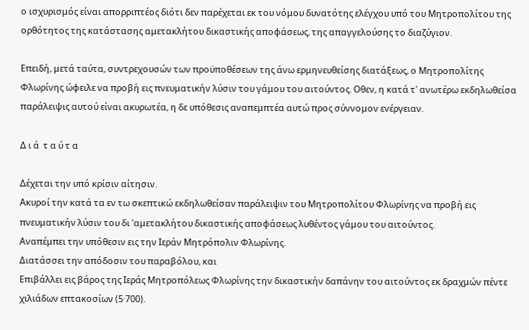ο ισχυρισμός είναι απορριπτέος διότι δεν παρέχεται εκ του νόμου δυνατότης ελέγχου υπό του Μητροπολίτου της ορθότητος της κατάστασης αμετακλήτου δικαστικής αποφάσεως, της απαγγελούσης το διαζύγιον.

Επειδή, μετά ταύτα, συντρεχουσών των προϋποθέσεων της άνω ερμηνευθείσης διατάξεως, ο Μητροπολίτης Φλωρίνης ώφειλε να προβή εις πνευματικήν λύσιν του γάμου του αιτούντος. Οθεν, η κατά τ' ανωτέρω εκδηλωθείσα παράλειψις αυτού είναι ακυρωτέα, η δε υπόθεσις αναπεμπτέα αυτώ προς σύννομον ενέργειαν.

Δ ι ά  τ α ύ τ α

Δέχεται την υπό κρίσιν αίτησιν.
Ακυροί την κατά τα εν τω σκεπτικώ εκδηλωθείσαν παράλειψιν του Μητροπολίτου Φλωρίνης να προβή εις πνευματικήν λύσιν του δι 'αμετακλήτου δικαστικής αποφάσεως λυθέντος γάμου του αιτούντος.
Αναπέμπει την υπόθεσιν εις την Ιεράν Μητρόπολιν Φλωρίνης.
Διατάσσει την απόδοσιν του παραβόλου, και
Επιβάλλει εις βάρος της Ιεράς Μητροπόλεως Φλωρίνης την δικαστικήν δαπάνην του αιτούντος εκ δραχμών πέντε χιλιάδων επτακοσίων (5·700).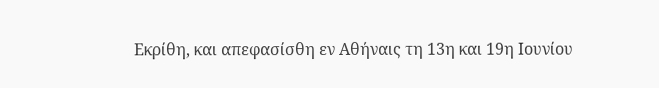Εκρίθη, και απεφασίσθη εν Αθήναις τη 13η και 19η Ιουνίου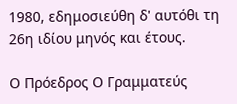1980, εδημοσιεύθη δ' αυτόθι τη 26η ιδίου μηνός και έτους.

Ο Πρόεδρος Ο Γραμματεύς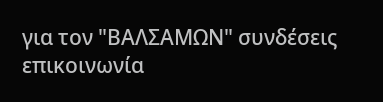για τον "ΒΑΛΣΑΜΩΝ" συνδέσεις επικοινωνία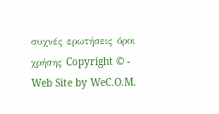συχνές ερωτήσεις όροι χρήσης Copyright © - Web Site by WeC.O.M.